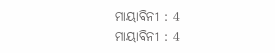ମାୟାବିନୀ : 4
ମାୟାବିନୀ : 4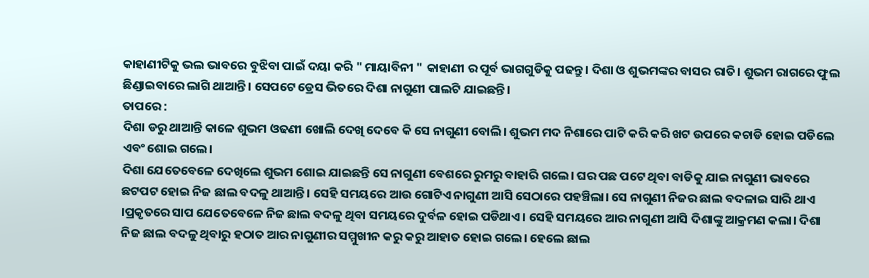କାହାଣୀଟିକୁ ଭଲ ଭାବରେ ବୁଝିବା ପାଇଁ ଦୟା କରି " ମାୟାବିନୀ " କାହାଣୀ ର ପୂର୍ବ ଭାଗଗୁଡିକୁ ପଢନ୍ତୁ। ଦିଶା ଓ ଶୁଭମଙ୍କର ବାସର ରାତି। ଶୁଭମ ରାଗରେ ଫୁଲ ଛିଣ୍ଡାଇବାରେ ଲାଗି ଥାଆନ୍ତି। ସେପଟେ ଡ୍ରେସ ଭିତରେ ଦିଶା ନାଗୁଣୀ ପାଲଟି ଯାଇଛନ୍ତି।
ତାପରେ :
ଦିଶା ଡରୁ ଥାଆନ୍ତି କାଳେ ଶୁଭମ ଓଢଣୀ ଖୋଲି ଦେଖି ଦେବେ କି ସେ ନାଗୁଣୀ ବୋଲି। ଶୁଭମ ମଦ ନିଶାରେ ପାଟି କରି କରି ଖଟ ଉପରେ କଚାଡି ହୋଇ ପଡିଲେ ଏବଂ ଶୋଇ ଗଲେ।
ଦିଶା ଯେତେବେଳେ ଦେଖିଲେ ଶୁଭମ ଶୋଇ ଯାଇଛନ୍ତି ସେ ନାଗୁଣୀ ବେଶରେ ରୁମରୁ ବାହାରି ଗଲେ। ଘର ପଛ ପଟେ ଥିବା ବାଡିକୁ ଯାଇ ନାଗୁଣୀ ଭାବରେ ଛଟପଟ ହୋଇ ନିଜ ଛାଲ ବଦଳୁ ଥାଆନ୍ତି। ସେହି ସମୟରେ ଆଉ ଗୋଟିଏ ନାଗୁଣୀ ଆସି ସେଠାରେ ପହଞ୍ଚିଲା। ସେ ନାଗୁଣୀ ନିଜର ଛାଲ ବଦଳାଇ ସାରି ଥାଏ ।ପ୍ରକୃତରେ ସାପ ଯେତେବେଳେ ନିଜ ଛାଲ ବଦଳୁ ଥିବା ସମୟରେ ଦୁର୍ବଳ ହୋଇ ପଡିଥାଏ। ସେହି ସମୟରେ ଆର ନାଗୁଣୀ ଆସି ଦିଶାଙ୍କୁ ଆକ୍ରମଣ କଲା। ଦିଶା ନିଜ ଛାଲ ବଦଳୁ ଥିବାରୁ ହଠାତ ଆର ନାଗୁଣୀର ସମ୍ମୁଖୀନ କରୁ କରୁ ଆହାତ ହୋଇ ଗଲେ। ହେଲେ ଛାଲ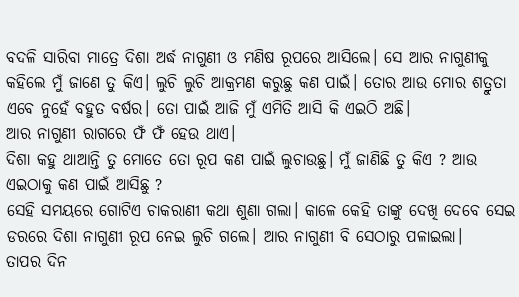ବଦଳି ସାରିବା ମାତ୍ରେ ଦିଶା ଅର୍ଦ୍ଧ ନାଗୁଣୀ ଓ ମଣିଷ ରୂପରେ ଆସିଲେ। ସେ ଆର ନାଗୁଣୀକୁ କହିଲେ ମୁଁ ଜାଣେ ତୁ କିଏ। ଲୁଚି ଲୁଚି ଆକ୍ରମଣ କରୁଛୁ କଣ ପାଇଁ। ତୋର ଆଉ ମୋର ଶତ୍ରୁତା ଏବେ ନୁହେଁ ବହୁତ ବର୍ଷର। ତୋ ପାଇଁ ଆଜି ମୁଁ ଏମିତି ଆସି କି ଏଇଠି ଅଛି।
ଆର ନାଗୁଣୀ ରାଗରେ ଫଁ ଫଁ ହେଉ ଥାଏ।
ଦିଶା କହୁ ଥାଆନ୍ତି ତୁ ମୋତେ ତୋ ରୂପ କଣ ପାଇଁ ଲୁଚାଉଛୁ। ମୁଁ ଜାଣିଛି ତୁ କିଏ ? ଆଉ ଏଇଠାକୁ କଣ ପାଇଁ ଆସିଛୁ ?
ସେହି ସମୟରେ ଗୋଟିଏ ଚାକରାଣୀ କଥା ଶୁଣା ଗଲା। କାଳେ କେହି ତାଙ୍କୁ ଦେଖି ଦେବେ ସେଇ ଡରରେ ଦିଶା ନାଗୁଣୀ ରୂପ ନେଇ ଲୁଚି ଗଲେ। ଆର ନାଗୁଣୀ ବି ସେଠାରୁ ପଳାଇଲା।
ତାପର ଦିନ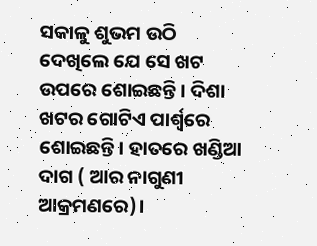ସକାଳୁ ଶୁଭମ ଉଠି ଦେଖିଲେ ଯେ ସେ ଖଟ ଉପରେ ଶୋଇଛନ୍ତି। ଦିଶା ଖଟର ଗୋଟିଏ ପାର୍ଶ୍ୱରେ ଶୋଇଛନ୍ତି। ହାତରେ ଖଣ୍ଡିଆ ଦାଗ ( ଆର ନାଗୁଣୀ ଆକ୍ରମଣରେ)।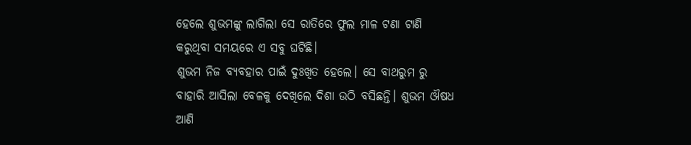ହେଲେ ଶୁଭମଙ୍କୁ ଲାଗିଲା ସେ ରାତିରେ ଫୁଲ ମାଳ ଟଣା ଟାଣି କରୁଥିବା ସମୟରେ ଏ ସବୁ ଘଟିଛି।
ଶୁଭମ ନିଜ ବ୍ୟବହାର ପାଇଁ ଦୁଃଖିତ ହେଲେ। ସେ ବାଥରୁମ ରୁ ବାହାରି ଆସିଲା ବେଳକୁ ଦେଖିଲେ ଦିଶା ଉଠି ବସିଛନ୍ତି। ଶୁଭମ ଔଷଧ ଆଣି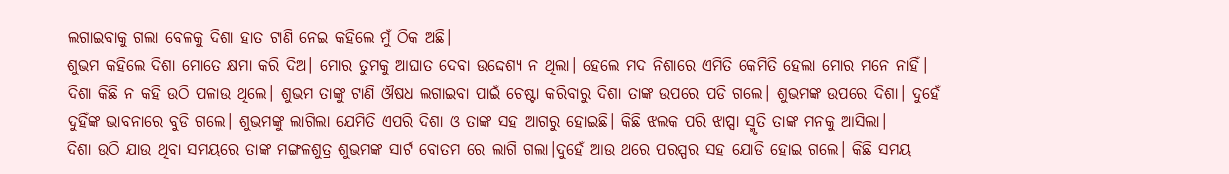ଲଗାଇବାକୁ ଗଲା ବେଳକୁ ଦିଶା ହାତ ଟାଣି ନେଇ କହିଲେ ମୁଁ ଠିକ ଅଛି।
ଶୁଭମ କହିଲେ ଦିଶା ମୋତେ କ୍ଷମା କରି ଦିଅ। ମୋର ତୁମକୁ ଆଘାତ ଦେବା ଉଦ୍ଦେଶ୍ୟ ନ ଥିଲା। ହେଲେ ମଦ ନିଶାରେ ଏମିତି କେମିତି ହେଲା ମୋର ମନେ ନାହିଁ।
ଦିଶା କିଛି ନ କହି ଉଠି ପଳାଉ ଥିଲେ। ଶୁଭମ ତାଙ୍କୁ ଟାଣି ଔଷଧ ଲଗାଇବା ପାଇଁ ଚେଷ୍ଟା କରିବାରୁ ଦିଶା ତାଙ୍କ ଉପରେ ପଡି ଗଲେ। ଶୁଭମଙ୍କ ଉପରେ ଦିଶା। ଦୁହେଁ ଦୁହିଁଙ୍କ ଭାବନାରେ ବୁଡି ଗଲେ। ଶୁଭମଙ୍କୁ ଲାଗିଲା ଯେମିତି ଏପରି ଦିଶା ଓ ତାଙ୍କ ସହ ଆଗରୁ ହୋଇଛି। କିଛି ଝଲକ ପରି ଝାପ୍ସା ସ୍ମୃତି ତାଙ୍କ ମନକୁ ଆସିଲା।
ଦିଶା ଉଠି ଯାଉ ଥିବା ସମୟରେ ତାଙ୍କ ମଙ୍ଗଳଶୁତ୍ର ଶୁଭମଙ୍କ ସାର୍ଟ ବୋତମ ରେ ଲାଗି ଗଲା।ଦୁହେଁ ଆଉ ଥରେ ପରସ୍ପର ସହ ଯୋଡି ହୋଇ ଗଲେ। କିଛି ସମୟ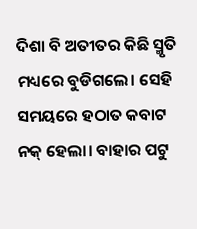ଦିଶା ବି ଅତୀତର କିଛି ସ୍ମୃତି ମଧ୍ୟରେ ବୁଡିଗଲେ। ସେହି ସମୟରେ ହଠାତ କବାଟ ନକ୍ ହେଲା। ବାହାର ପଟୁ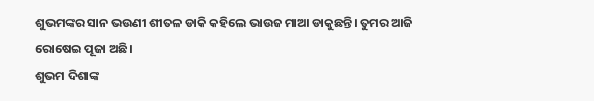ଶୁଭମଙ୍କର ସାନ ଭଉଣୀ ଶୀତଳ ଡାକି କହିଲେ ଭାଉଜ ମାଆ ଡାକୁଛନ୍ତି। ତୁମର ଆଜି ରୋଷେଇ ପୂଜା ଅଛି।
ଶୁଭମ ଦିଶାଙ୍କ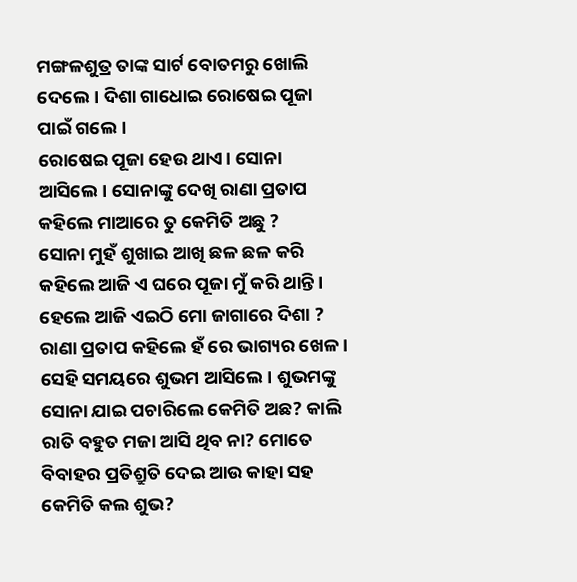ମଙ୍ଗଳଶୁତ୍ର ତାଙ୍କ ସାର୍ଟ ବୋତମରୁ ଖୋଲି ଦେଲେ। ଦିଶା ଗାଧୋଇ ରୋଷେଇ ପୂଜା ପାଇଁ ଗଲେ।
ରୋଷେଇ ପୂଜା ହେଉ ଥାଏ। ସୋନା ଆସିଲେ। ସୋନାଙ୍କୁ ଦେଖି ରାଣା ପ୍ରତାପ କହିଲେ ମାଆରେ ତୁ କେମିତି ଅଛୁ ?
ସୋନା ମୁହଁ ଶୁଖାଇ ଆଖି ଛଳ ଛଳ କରି କହିଲେ ଆଜି ଏ ଘରେ ପୂଜା ମୁଁ କରି ଥାନ୍ତି। ହେଲେ ଆଜି ଏଇଠି ମୋ ଜାଗାରେ ଦିଶା ?
ରାଣା ପ୍ରତାପ କହିଲେ ହଁ ରେ ଭାଗ୍ୟର ଖେଳ।
ସେହି ସମୟରେ ଶୁଭମ ଆସିଲେ। ଶୁଭମଙ୍କୁ ସୋନା ଯାଇ ପଚାରିଲେ କେମିତି ଅଛ? କାଲି ରାତି ବହୁତ ମଜା ଆସି ଥିବ ନା? ମୋତେ ବିବାହର ପ୍ରତିଶ୍ରୁତି ଦେଇ ଆଉ କାହା ସହ କେମିତି କଲ ଶୁଭ?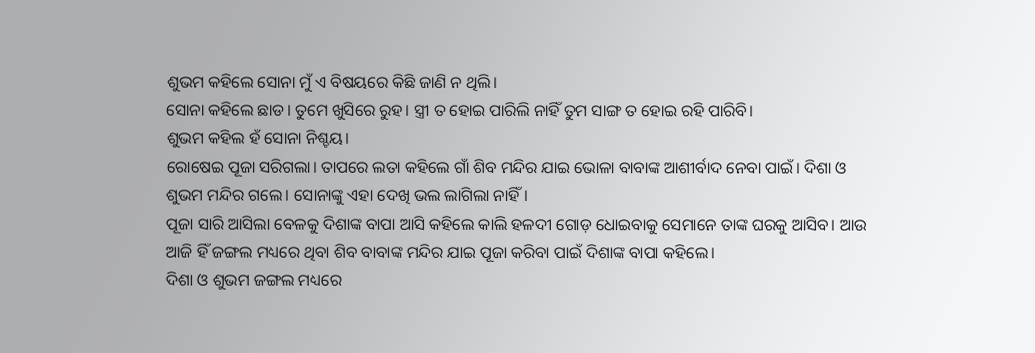ଶୁଭମ କହିଲେ ସୋନା ମୁଁ ଏ ବିଷୟରେ କିଛି ଜାଣି ନ ଥିଲି।
ସୋନା କହିଲେ ଛାଡ। ତୁମେ ଖୁସିରେ ରୁହ। ସ୍ତ୍ରୀ ତ ହୋଇ ପାରିଲି ନାହିଁ ତୁମ ସାଙ୍ଗ ତ ହୋଇ ରହି ପାରିବି।
ଶୁଭମ କହିଲ ହଁ ସୋନା ନିଶ୍ଚୟ।
ରୋଷେଇ ପୂଜା ସରିଗଲା। ତାପରେ ଲତା କହିଲେ ଗାଁ ଶିବ ମନ୍ଦିର ଯାଇ ଭୋଳା ବାବାଙ୍କ ଆଶୀର୍ବାଦ ନେବା ପାଇଁ। ଦିଶା ଓ ଶୁଭମ ମନ୍ଦିର ଗଲେ। ସୋନାଙ୍କୁ ଏହା ଦେଖି ଭଲ ଲାଗିଲା ନାହିଁ।
ପୂଜା ସାରି ଆସିଲା ବେଳକୁ ଦିଶାଙ୍କ ବାପା ଆସି କହିଲେ କାଲି ହଳଦୀ ଗୋଡ଼ ଧୋଇବାକୁ ସେମାନେ ତାଙ୍କ ଘରକୁ ଆସିବ। ଆଉ ଆଜି ହିଁ ଜଙ୍ଗଲ ମଧ୍ୟରେ ଥିବା ଶିବ ବାବାଙ୍କ ମନ୍ଦିର ଯାଇ ପୂଜା କରିବା ପାଇଁ ଦିଶାଙ୍କ ବାପା କହିଲେ।
ଦିଶା ଓ ଶୁଭମ ଜଙ୍ଗଲ ମଧ୍ୟରେ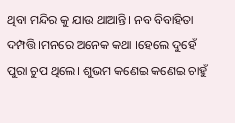ଥିବା ମନ୍ଦିର କୁ ଯାଉ ଥାଆନ୍ତି। ନବ ବିବାହିତା ଦମ୍ପତ୍ତି।ମନରେ ଅନେକ କଥା ।ହେଲେ ଦୁହେଁ ପୁରା ଚୁପ ଥିଲେ। ଶୁଭମ କଣେଇ କଣେଇ ଚାହୁଁ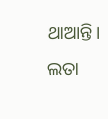ଥାଆନ୍ତି। ଲତା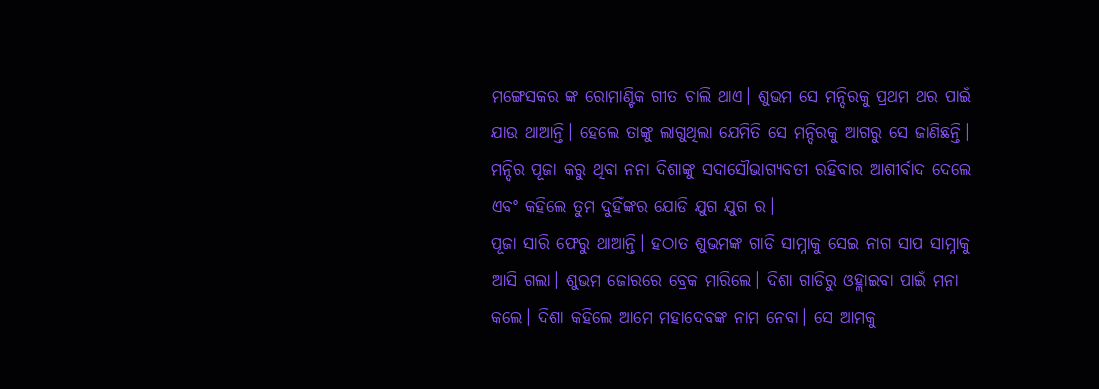ମଙ୍ଗେସକର ଙ୍କ ରୋମାଣ୍ଟିକ ଗୀତ ଚାଲି ଥାଏ। ଶୁଭମ ସେ ମନ୍ଦିରକୁ ପ୍ରଥମ ଥର ପାଇଁ ଯାଉ ଥାଆନ୍ତି। ହେଲେ ତାଙ୍କୁ ଲାଗୁଥିଲା ଯେମିତି ସେ ମନ୍ଦିରକୁ ଆଗରୁ ସେ ଜାଣିଛନ୍ତି।
ମନ୍ଦିର ପୂଜା କରୁ ଥିବା ନନା ଦିଶାଙ୍କୁ ସଦାସୌଭାଗ୍ୟବତୀ ରହିବାର ଆଶୀର୍ବାଦ ଦେଲେ ଏବଂ କହିଲେ ତୁମ ଦୁହିଁଙ୍କର ଯୋଡି ଯୁଗ ଯୁଗ ର।
ପୂଜା ସାରି ଫେରୁ ଥାଆନ୍ତି। ହଠାତ ଶୁଭମଙ୍କ ଗାଡି ସାମ୍ନାକୁ ସେଇ ନାଗ ସାପ ସାମ୍ନାକୁ ଆସି ଗଲା। ଶୁଭମ ଜୋରରେ ବ୍ରେକ ମାରିଲେ। ଦିଶା ଗାଡିରୁ ଓହ୍ଲାଇବା ପାଇଁ ମନା କଲେ। ଦିଶା କହିଲେ ଆମେ ମହାଦେବଙ୍କ ନାମ ନେବା। ସେ ଆମକୁ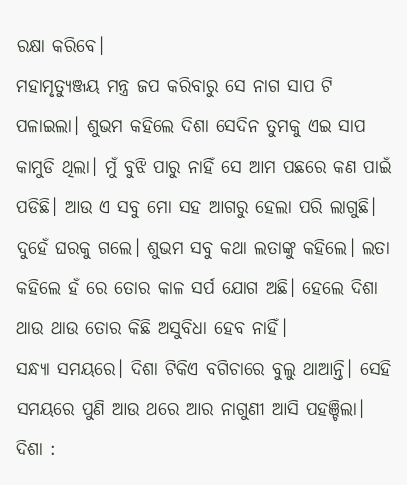ରକ୍ଷା କରିବେ।
ମହାମୃତ୍ୟୁଞ୍ଜୟ ମନ୍ତ୍ର ଜପ କରିବାରୁ ସେ ନାଗ ସାପ ଟି ପଳାଇଲା। ଶୁଭମ କହିଲେ ଦିଶା ସେଦିନ ତୁମକୁ ଏଇ ସାପ କାମୁଡି ଥିଲା। ମୁଁ ବୁଝି ପାରୁ ନାହିଁ ସେ ଆମ ପଛରେ କଣ ପାଇଁ ପଡିଛି। ଆଉ ଏ ସବୁ ମୋ ସହ ଆଗରୁ ହେଲା ପରି ଲାଗୁଛି।
ଦୁହେଁ ଘରକୁ ଗଲେ। ଶୁଭମ ସବୁ କଥା ଲତାଙ୍କୁ କହିଲେ। ଲତା କହିଲେ ହଁ ରେ ତୋର କାଳ ସର୍ପ ଯୋଗ ଅଛି। ହେଲେ ଦିଶା ଥାଉ ଥାଉ ତୋର କିଛି ଅସୁବିଧା ହେବ ନାହିଁ।
ସନ୍ଧ୍ୟା ସମୟରେ। ଦିଶା ଟିକିଏ ବଗିଚାରେ ବୁଲୁ ଥାଆନ୍ତି। ସେହି ସମୟରେ ପୁଣି ଆଉ ଥରେ ଆର ନାଗୁଣୀ ଆସି ପହଞ୍ଚିଲା।
ଦିଶା :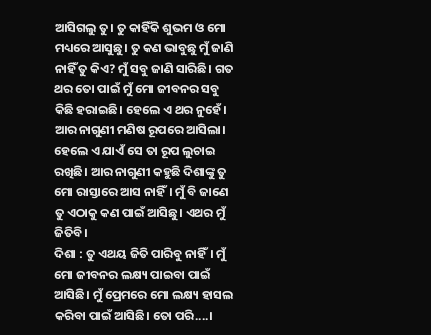ଆସିଗଲୁ ତୁ। ତୁ କାହିଁକି ଶୁଭମ ଓ ମୋ ମଧ୍ୟରେ ଆସୁଛୁ। ତୁ କଣ ଭାବୁଛୁ ମୁଁ ଜାଣି ନାହିଁ ତୁ କିଏ? ମୁଁ ସବୁ ଜାଣି ସାରିଛି। ଗତ ଥର ତୋ ପାଇଁ ମୁଁ ମୋ ଜୀବନର ସବୁ କିଛି ହରାଇଛି। ହେଲେ ଏ ଥର ନୁହେଁ।
ଆର ନାଗୁଣୀ ମଣିଷ ରୂପରେ ଆସିଲା। ହେଲେ ଏ ଯାଏଁ ସେ ତା ରୂପ ଲୁଚାଇ ରଖିଛି। ଆର ନାଗୁଣୀ କହୁଛି ଦିଶାଙ୍କୁ ତୁ ମୋ ରାସ୍ତାରେ ଆସ ନାହିଁ। ମୁଁ ବି ଜାଣେ ତୁ ଏଠାକୁ କଣ ପାଇଁ ଆସିଛୁ। ଏଥର ମୁଁ ଜିତିବି।
ଦିଶା : ତୁ ଏଥୟ ଜିତି ପାରିବୁ ନାହିଁ। ମୁଁ ମୋ ଜୀବନର ଲକ୍ଷ୍ୟ ପାଇବା ପାଇଁ ଆସିଛି। ମୁଁ ପ୍ରେମରେ ମୋ ଲକ୍ଷ୍ୟ ହାସଲ କରିବା ପାଇଁ ଆସିଛି। ତୋ ପରି....।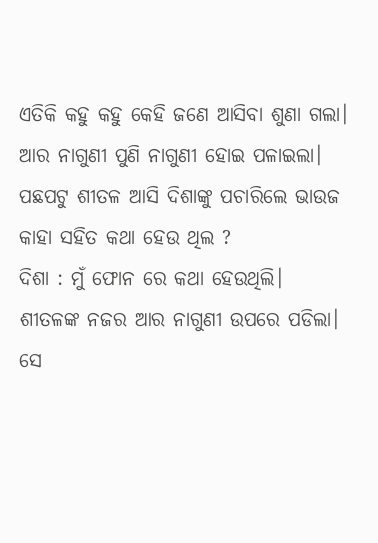ଏତିକି କହୁ କହୁ କେହି ଜଣେ ଆସିବା ଶୁଣା ଗଲା। ଆର ନାଗୁଣୀ ପୁଣି ନାଗୁଣୀ ହୋଇ ପଳାଇଲା।
ପଛପଟୁ ଶୀତଳ ଆସି ଦିଶାଙ୍କୁ ପଚାରିଲେ ଭାଉଜ କାହା ସହିତ କଥା ହେଉ ଥିଲ ?
ଦିଶା : ମୁଁ ଫୋନ ରେ କଥା ହେଉଥିଲି।
ଶୀତଳଙ୍କ ନଜର ଆର ନାଗୁଣୀ ଉପରେ ପଡିଲା। ସେ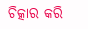ଚିତ୍କାର କରି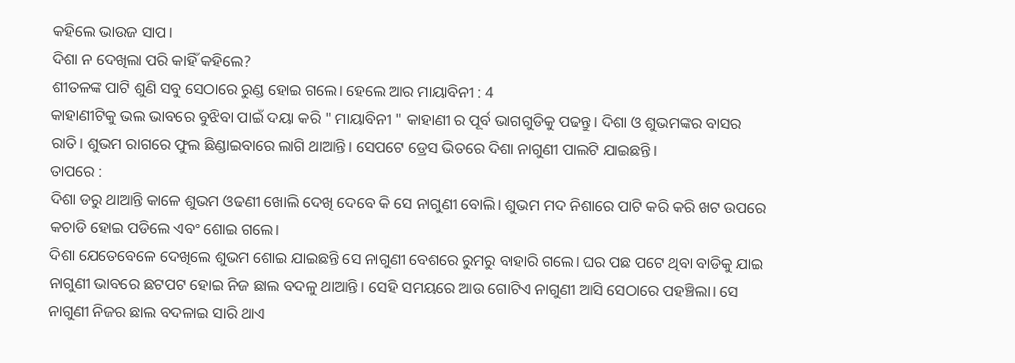କହିଲେ ଭାଉଜ ସାପ।
ଦିଶା ନ ଦେଖିଲା ପରି କାହିଁ କହିଲେ?
ଶୀତଳଙ୍କ ପାଟି ଶୁଣି ସବୁ ସେଠାରେ ରୁଣ୍ଡ ହୋଇ ଗଲେ। ହେଲେ ଆର ମାୟାବିନୀ : 4
କାହାଣୀଟିକୁ ଭଲ ଭାବରେ ବୁଝିବା ପାଇଁ ଦୟା କରି " ମାୟାବିନୀ " କାହାଣୀ ର ପୂର୍ବ ଭାଗଗୁଡିକୁ ପଢନ୍ତୁ। ଦିଶା ଓ ଶୁଭମଙ୍କର ବାସର ରାତି। ଶୁଭମ ରାଗରେ ଫୁଲ ଛିଣ୍ଡାଇବାରେ ଲାଗି ଥାଆନ୍ତି। ସେପଟେ ଡ୍ରେସ ଭିତରେ ଦିଶା ନାଗୁଣୀ ପାଲଟି ଯାଇଛନ୍ତି।
ତାପରେ :
ଦିଶା ଡରୁ ଥାଆନ୍ତି କାଳେ ଶୁଭମ ଓଢଣୀ ଖୋଲି ଦେଖି ଦେବେ କି ସେ ନାଗୁଣୀ ବୋଲି। ଶୁଭମ ମଦ ନିଶାରେ ପାଟି କରି କରି ଖଟ ଉପରେ କଚାଡି ହୋଇ ପଡିଲେ ଏବଂ ଶୋଇ ଗଲେ।
ଦିଶା ଯେତେବେଳେ ଦେଖିଲେ ଶୁଭମ ଶୋଇ ଯାଇଛନ୍ତି ସେ ନାଗୁଣୀ ବେଶରେ ରୁମରୁ ବାହାରି ଗଲେ। ଘର ପଛ ପଟେ ଥିବା ବାଡିକୁ ଯାଇ ନାଗୁଣୀ ଭାବରେ ଛଟପଟ ହୋଇ ନିଜ ଛାଲ ବଦଳୁ ଥାଆନ୍ତି। ସେହି ସମୟରେ ଆଉ ଗୋଟିଏ ନାଗୁଣୀ ଆସି ସେଠାରେ ପହଞ୍ଚିଲା। ସେ ନାଗୁଣୀ ନିଜର ଛାଲ ବଦଳାଇ ସାରି ଥାଏ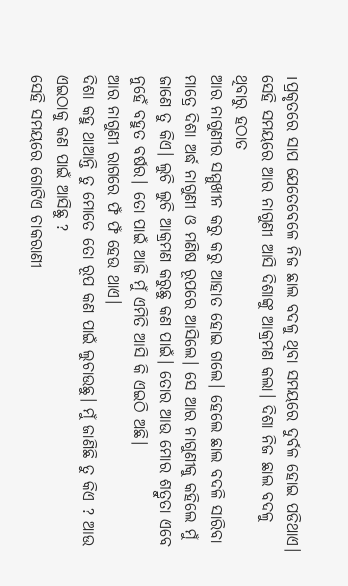।ପ୍ରକୃତରେ ସାପ ଯେତେବେଳେ ନିଜ ଛାଲ ବଦଳୁ ଥିବା ସମୟରେ ଦୁର୍ବଳ ହୋଇ ପଡିଥାଏ। ସେହି ସମୟରେ ଆର ନାଗୁଣୀ ଆସି ଦିଶାଙ୍କୁ ଆକ୍ରମଣ କଲା। ଦିଶା ନିଜ ଛାଲ ବଦଳୁ ଥିବାରୁ ହଠାତ
ଆର ନାଗୁଣୀର ସମ୍ମୁଖୀନ କରୁ କରୁ ଆହାତ ହୋଇ ଗଲେ। ହେଲେ ଛାଲ ବଦଳି ସାରିବା ମାତ୍ରେ ଦିଶା ଅର୍ଦ୍ଧ ନାଗୁଣୀ ଓ ମଣିଷ ରୂପରେ ଆସିଲେ। ସେ ଆର ନାଗୁଣୀକୁ କହିଲେ ମୁଁ ଜାଣେ ତୁ କିଏ। ଲୁଚି ଲୁଚି ଆକ୍ରମଣ କରୁଛୁ କଣ ପାଇଁ। ତୋର ଆଉ ମୋର ଶତ୍ରୁତା ଏବେ ନୁହେଁ ବହୁତ ବର୍ଷର। ତୋ ପାଇଁ ଆଜି ମୁଁ ଏମିତି ଆସି କି ଏଇଠି ଅଛି।
ଆର ନାଗୁଣୀ ରାଗରେ ଫଁ ଫଁ ହେଉ ଥାଏ।
ଦିଶା କହୁ ଥାଆନ୍ତି ତୁ ମୋତେ ତୋ ରୂପ କଣ ପାଇଁ ଲୁଚାଉଛୁ। ମୁଁ ଜାଣିଛି ତୁ କିଏ ? ଆଉ ଏଇଠାକୁ କଣ ପାଇଁ ଆସିଛୁ ?
ସେହି ସମୟରେ ଗୋଟିଏ ଚାକରାଣୀ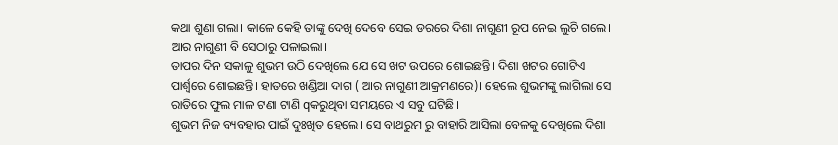କଥା ଶୁଣା ଗଲା। କାଳେ କେହି ତାଙ୍କୁ ଦେଖି ଦେବେ ସେଇ ଡରରେ ଦିଶା ନାଗୁଣୀ ରୂପ ନେଇ ଲୁଚି ଗଲେ। ଆର ନାଗୁଣୀ ବି ସେଠାରୁ ପଳାଇଲା।
ତାପର ଦିନ ସକାଳୁ ଶୁଭମ ଉଠି ଦେଖିଲେ ଯେ ସେ ଖଟ ଉପରେ ଶୋଇଛନ୍ତି। ଦିଶା ଖଟର ଗୋଟିଏ ପାର୍ଶ୍ୱରେ ଶୋଇଛନ୍ତି। ହାତରେ ଖଣ୍ଡିଆ ଦାଗ ( ଆର ନାଗୁଣୀ ଆକ୍ରମଣରେ)। ହେଲେ ଶୁଭମଙ୍କୁ ଲାଗିଲା ସେ ରାତିରେ ଫୁଲ ମାଳ ଟଣା ଟାଣି qକରୁଥିବା ସମୟରେ ଏ ସବୁ ଘଟିଛି।
ଶୁଭମ ନିଜ ବ୍ୟବହାର ପାଇଁ ଦୁଃଖିତ ହେଲେ। ସେ ବାଥରୁମ ରୁ ବାହାରି ଆସିଲା ବେଳକୁ ଦେଖିଲେ ଦିଶା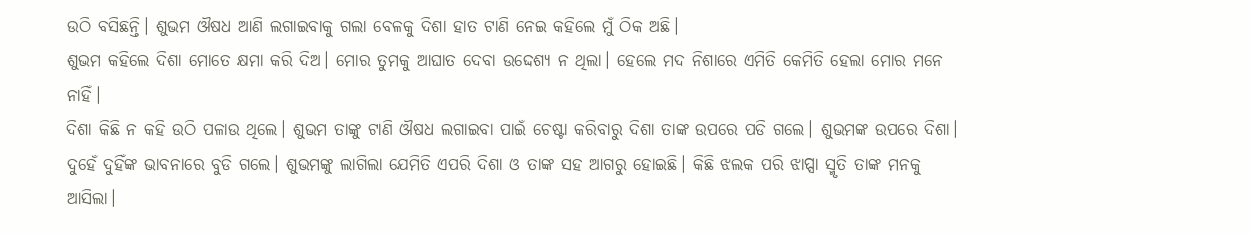ଉଠି ବସିଛନ୍ତି। ଶୁଭମ ଔଷଧ ଆଣି ଲଗାଇବାକୁ ଗଲା ବେଳକୁ ଦିଶା ହାତ ଟାଣି ନେଇ କହିଲେ ମୁଁ ଠିକ ଅଛି।
ଶୁଭମ କହିଲେ ଦିଶା ମୋତେ କ୍ଷମା କରି ଦିଅ। ମୋର ତୁମକୁ ଆଘାତ ଦେବା ଉଦ୍ଦେଶ୍ୟ ନ ଥିଲା। ହେଲେ ମଦ ନିଶାରେ ଏମିତି କେମିତି ହେଲା ମୋର ମନେ ନାହିଁ।
ଦିଶା କିଛି ନ କହି ଉଠି ପଳାଉ ଥିଲେ। ଶୁଭମ ତାଙ୍କୁ ଟାଣି ଔଷଧ ଲଗାଇବା ପାଇଁ ଚେଷ୍ଟା କରିବାରୁ ଦିଶା ତାଙ୍କ ଉପରେ ପଡି ଗଲେ। ଶୁଭମଙ୍କ ଉପରେ ଦିଶା। ଦୁହେଁ ଦୁହିଁଙ୍କ ଭାବନାରେ ବୁଡି ଗଲେ। ଶୁଭମଙ୍କୁ ଲାଗିଲା ଯେମିତି ଏପରି ଦିଶା ଓ ତାଙ୍କ ସହ ଆଗରୁ ହୋଇଛି। କିଛି ଝଲକ ପରି ଝାପ୍ସା ସ୍ମୃତି ତାଙ୍କ ମନକୁ ଆସିଲା।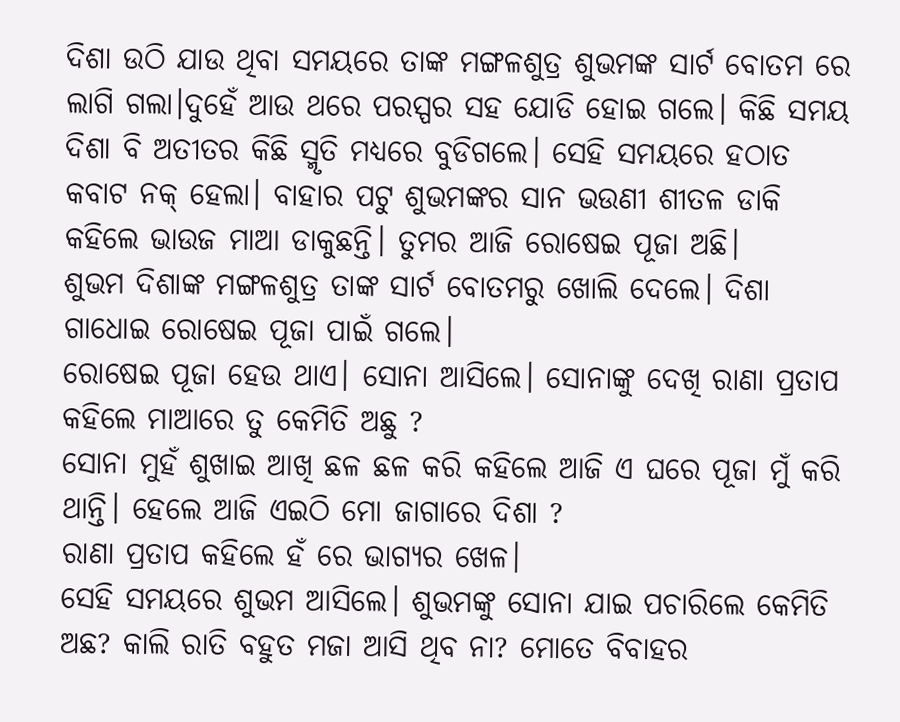ଦିଶା ଉଠି ଯାଉ ଥିବା ସମୟରେ ତାଙ୍କ ମଙ୍ଗଳଶୁତ୍ର ଶୁଭମଙ୍କ ସାର୍ଟ ବୋତମ ରେ ଲାଗି ଗଲା।ଦୁହେଁ ଆଉ ଥରେ ପରସ୍ପର ସହ ଯୋଡି ହୋଇ ଗଲେ। କିଛି ସମୟ ଦିଶା ବି ଅତୀତର କିଛି ସ୍ମୃତି ମଧ୍ୟରେ ବୁଡିଗଲେ। ସେହି ସମୟରେ ହଠାତ କବାଟ ନକ୍ ହେଲା। ବାହାର ପଟୁ ଶୁଭମଙ୍କର ସାନ ଭଉଣୀ ଶୀତଳ ଡାକି କହିଲେ ଭାଉଜ ମାଆ ଡାକୁଛନ୍ତି। ତୁମର ଆଜି ରୋଷେଇ ପୂଜା ଅଛି।
ଶୁଭମ ଦିଶାଙ୍କ ମଙ୍ଗଳଶୁତ୍ର ତାଙ୍କ ସାର୍ଟ ବୋତମରୁ ଖୋଲି ଦେଲେ। ଦିଶା ଗାଧୋଇ ରୋଷେଇ ପୂଜା ପାଇଁ ଗଲେ।
ରୋଷେଇ ପୂଜା ହେଉ ଥାଏ। ସୋନା ଆସିଲେ। ସୋନାଙ୍କୁ ଦେଖି ରାଣା ପ୍ରତାପ କହିଲେ ମାଆରେ ତୁ କେମିତି ଅଛୁ ?
ସୋନା ମୁହଁ ଶୁଖାଇ ଆଖି ଛଳ ଛଳ କରି କହିଲେ ଆଜି ଏ ଘରେ ପୂଜା ମୁଁ କରି ଥାନ୍ତି। ହେଲେ ଆଜି ଏଇଠି ମୋ ଜାଗାରେ ଦିଶା ?
ରାଣା ପ୍ରତାପ କହିଲେ ହଁ ରେ ଭାଗ୍ୟର ଖେଳ।
ସେହି ସମୟରେ ଶୁଭମ ଆସିଲେ। ଶୁଭମଙ୍କୁ ସୋନା ଯାଇ ପଚାରିଲେ କେମିତି ଅଛ? କାଲି ରାତି ବହୁତ ମଜା ଆସି ଥିବ ନା? ମୋତେ ବିବାହର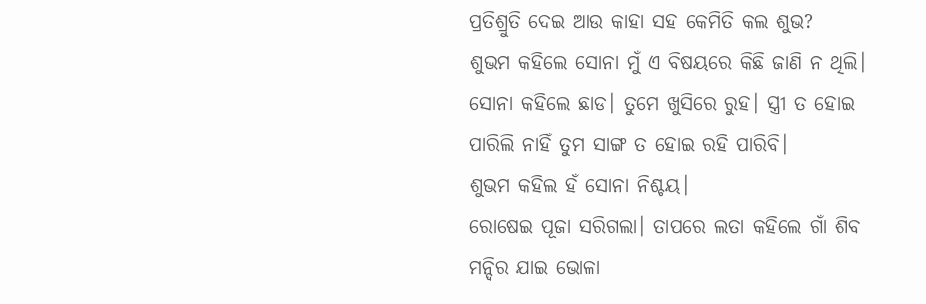ପ୍ରତିଶ୍ରୁତି ଦେଇ ଆଉ କାହା ସହ କେମିତି କଲ ଶୁଭ?
ଶୁଭମ କହିଲେ ସୋନା ମୁଁ ଏ ବିଷୟରେ କିଛି ଜାଣି ନ ଥିଲି।
ସୋନା କହିଲେ ଛାଡ। ତୁମେ ଖୁସିରେ ରୁହ। ସ୍ତ୍ରୀ ତ ହୋଇ ପାରିଲି ନାହିଁ ତୁମ ସାଙ୍ଗ ତ ହୋଇ ରହି ପାରିବି।
ଶୁଭମ କହିଲ ହଁ ସୋନା ନିଶ୍ଚୟ।
ରୋଷେଇ ପୂଜା ସରିଗଲା। ତାପରେ ଲତା କହିଲେ ଗାଁ ଶିବ ମନ୍ଦିର ଯାଇ ଭୋଳା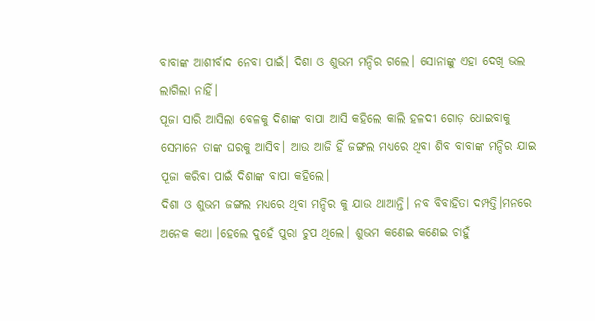ବାବାଙ୍କ ଆଶୀର୍ବାଦ ନେବା ପାଇଁ। ଦିଶା ଓ ଶୁଭମ ମନ୍ଦିର ଗଲେ। ସୋନାଙ୍କୁ ଏହା ଦେଖି ଭଲ ଲାଗିଲା ନାହିଁ।
ପୂଜା ସାରି ଆସିଲା ବେଳକୁ ଦିଶାଙ୍କ ବାପା ଆସି କହିଲେ କାଲି ହଳଦୀ ଗୋଡ଼ ଧୋଇବାକୁ ସେମାନେ ତାଙ୍କ ଘରକୁ ଆସିବ। ଆଉ ଆଜି ହିଁ ଜଙ୍ଗଲ ମଧ୍ୟରେ ଥିବା ଶିବ ବାବାଙ୍କ ମନ୍ଦିର ଯାଇ ପୂଜା କରିବା ପାଇଁ ଦିଶାଙ୍କ ବାପା କହିଲେ।
ଦିଶା ଓ ଶୁଭମ ଜଙ୍ଗଲ ମଧ୍ୟରେ ଥିବା ମନ୍ଦିର କୁ ଯାଉ ଥାଆନ୍ତି। ନବ ବିବାହିତା ଦମ୍ପତ୍ତି।ମନରେ ଅନେକ କଥା ।ହେଲେ ଦୁହେଁ ପୁରା ଚୁପ ଥିଲେ। ଶୁଭମ କଣେଇ କଣେଇ ଚାହୁଁ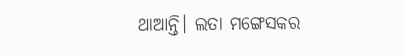ଥାଆନ୍ତି। ଲତା ମଙ୍ଗେସକର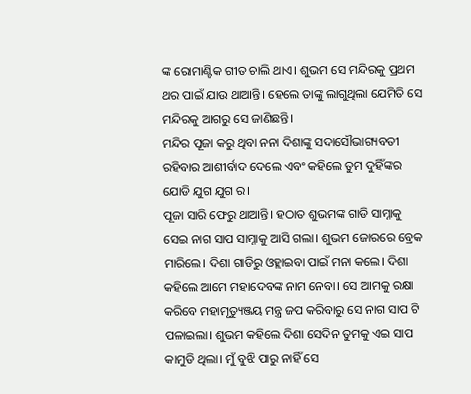ଙ୍କ ରୋମାଣ୍ଟିକ ଗୀତ ଚାଲି ଥାଏ। ଶୁଭମ ସେ ମନ୍ଦିରକୁ ପ୍ରଥମ ଥର ପାଇଁ ଯାଉ ଥାଆନ୍ତି। ହେଲେ ତାଙ୍କୁ ଲାଗୁଥିଲା ଯେମିତି ସେ ମନ୍ଦିରକୁ ଆଗରୁ ସେ ଜାଣିଛନ୍ତି।
ମନ୍ଦିର ପୂଜା କରୁ ଥିବା ନନା ଦିଶାଙ୍କୁ ସଦାସୌଭାଗ୍ୟବତୀ ରହିବାର ଆଶୀର୍ବାଦ ଦେଲେ ଏବଂ କହିଲେ ତୁମ ଦୁହିଁଙ୍କର ଯୋଡି ଯୁଗ ଯୁଗ ର।
ପୂଜା ସାରି ଫେରୁ ଥାଆନ୍ତି। ହଠାତ ଶୁଭମଙ୍କ ଗାଡି ସାମ୍ନାକୁ ସେଇ ନାଗ ସାପ ସାମ୍ନାକୁ ଆସି ଗଲା। ଶୁଭମ ଜୋରରେ ବ୍ରେକ ମାରିଲେ। ଦିଶା ଗାଡିରୁ ଓହ୍ଲାଇବା ପାଇଁ ମନା କଲେ। ଦିଶା କହିଲେ ଆମେ ମହାଦେବଙ୍କ ନାମ ନେବା। ସେ ଆମକୁ ରକ୍ଷା କରିବେ ମହାମୃତ୍ୟୁଞ୍ଜୟ ମନ୍ତ୍ର ଜପ କରିବାରୁ ସେ ନାଗ ସାପ ଟି ପଳାଇଲା। ଶୁଭମ କହିଲେ ଦିଶା ସେଦିନ ତୁମକୁ ଏଇ ସାପ କାମୁଡି ଥିଲା। ମୁଁ ବୁଝି ପାରୁ ନାହିଁ ସେ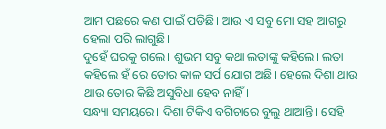ଆମ ପଛରେ କଣ ପାଇଁ ପଡିଛି। ଆଉ ଏ ସବୁ ମୋ ସହ ଆଗରୁ ହେଲା ପରି ଲାଗୁଛି।
ଦୁହେଁ ଘରକୁ ଗଲେ। ଶୁଭମ ସବୁ କଥା ଲତାଙ୍କୁ କହିଲେ। ଲତା କହିଲେ ହଁ ରେ ତୋର କାଳ ସର୍ପ ଯୋଗ ଅଛି। ହେଲେ ଦିଶା ଥାଉ ଥାଉ ତୋର କିଛି ଅସୁବିଧା ହେବ ନାହିଁ।
ସନ୍ଧ୍ୟା ସମୟରେ। ଦିଶା ଟିକିଏ ବଗିଚାରେ ବୁଲୁ ଥାଆନ୍ତି। ସେହି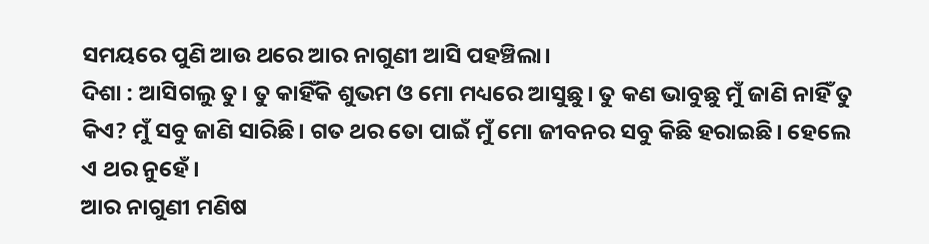ସମୟରେ ପୁଣି ଆଉ ଥରେ ଆର ନାଗୁଣୀ ଆସି ପହଞ୍ଚିଲା।
ଦିଶା : ଆସିଗଲୁ ତୁ। ତୁ କାହିଁକି ଶୁଭମ ଓ ମୋ ମଧ୍ୟରେ ଆସୁଛୁ। ତୁ କଣ ଭାବୁଛୁ ମୁଁ ଜାଣି ନାହିଁ ତୁ କିଏ? ମୁଁ ସବୁ ଜାଣି ସାରିଛି। ଗତ ଥର ତୋ ପାଇଁ ମୁଁ ମୋ ଜୀବନର ସବୁ କିଛି ହରାଇଛି। ହେଲେ ଏ ଥର ନୁହେଁ।
ଆର ନାଗୁଣୀ ମଣିଷ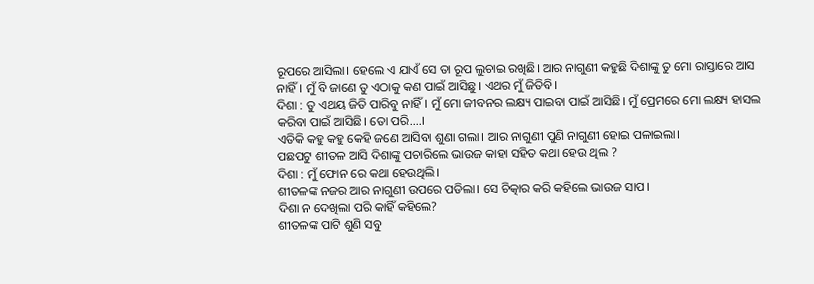ରୂପରେ ଆସିଲା। ହେଲେ ଏ ଯାଏଁ ସେ ତା ରୂପ ଲୁଚାଇ ରଖିଛି। ଆର ନାଗୁଣୀ କହୁଛି ଦିଶାଙ୍କୁ ତୁ ମୋ ରାସ୍ତାରେ ଆସ ନାହିଁ। ମୁଁ ବି ଜାଣେ ତୁ ଏଠାକୁ କଣ ପାଇଁ ଆସିଛୁ। ଏଥର ମୁଁ ଜିତିବି।
ଦିଶା : ତୁ ଏଥୟ ଜିତି ପାରିବୁ ନାହିଁ। ମୁଁ ମୋ ଜୀବନର ଲକ୍ଷ୍ୟ ପାଇବା ପାଇଁ ଆସିଛି। ମୁଁ ପ୍ରେମରେ ମୋ ଲକ୍ଷ୍ୟ ହାସଲ କରିବା ପାଇଁ ଆସିଛି। ତୋ ପରି....।
ଏତିକି କହୁ କହୁ କେହି ଜଣେ ଆସିବା ଶୁଣା ଗଲା। ଆର ନାଗୁଣୀ ପୁଣି ନାଗୁଣୀ ହୋଇ ପଳାଇଲା।
ପଛପଟୁ ଶୀତଳ ଆସି ଦିଶାଙ୍କୁ ପଚାରିଲେ ଭାଉଜ କାହା ସହିତ କଥା ହେଉ ଥିଲ ?
ଦିଶା : ମୁଁ ଫୋନ ରେ କଥା ହେଉଥିଲି।
ଶୀତଳଙ୍କ ନଜର ଆର ନାଗୁଣୀ ଉପରେ ପଡିଲା। ସେ ଚିତ୍କାର କରି କହିଲେ ଭାଉଜ ସାପ।
ଦିଶା ନ ଦେଖିଲା ପରି କାହିଁ କହିଲେ?
ଶୀତଳଙ୍କ ପାଟି ଶୁଣି ସବୁ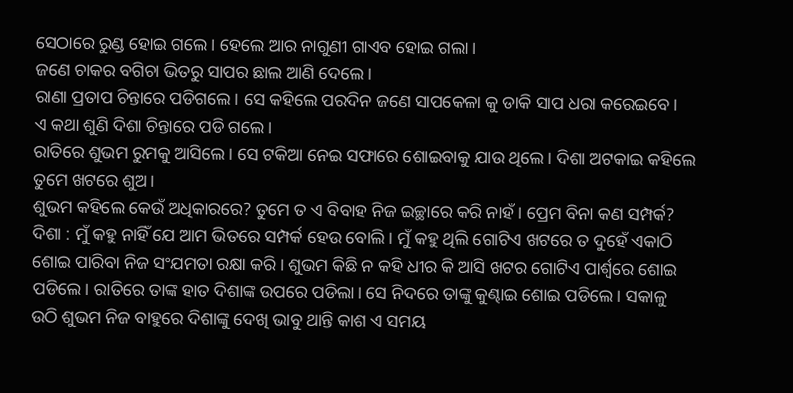ସେଠାରେ ରୁଣ୍ଡ ହୋଇ ଗଲେ। ହେଲେ ଆର ନାଗୁଣୀ ଗାଏବ ହୋଇ ଗଲା।
ଜଣେ ଚାକର ବଗିଚା ଭିତରୁ ସାପର ଛାଲ ଆଣି ଦେଲେ।
ରାଣା ପ୍ରତାପ ଚିନ୍ତାରେ ପଡିଗଲେ। ସେ କହିଲେ ପରଦିନ ଜଣେ ସାପକେଳା କୁ ଡାକି ସାପ ଧରା କରେଇବେ।
ଏ କଥା ଶୁଣି ଦିଶା ଚିନ୍ତାରେ ପଡି ଗଲେ।
ରାତିରେ ଶୁଭମ ରୁମକୁ ଆସିଲେ। ସେ ଟକିଆ ନେଇ ସଫାରେ ଶୋଇବାକୁ ଯାଉ ଥିଲେ। ଦିଶା ଅଟକାଇ କହିଲେ ତୁମେ ଖଟରେ ଶୁଅ।
ଶୁଭମ କହିଲେ କେଉଁ ଅଧିକାରରେ? ତୁମେ ତ ଏ ବିବାହ ନିଜ ଇଚ୍ଛାରେ କରି ନାହଁ। ପ୍ରେମ ବିନା କଣ ସମ୍ପର୍କ?
ଦିଶା : ମୁଁ କହୁ ନାହିଁ ଯେ ଆମ ଭିତରେ ସମ୍ପର୍କ ହେଉ ବୋଲି। ମୁଁ କହୁ ଥିଲି ଗୋଟିଏ ଖଟରେ ତ ଦୁହେଁ ଏକାଠି ଶୋଇ ପାରିବା ନିଜ ସଂଯମତା ରକ୍ଷା କରି। ଶୁଭମ କିଛି ନ କହି ଧୀର କି ଆସି ଖଟର ଗୋଟିଏ ପାର୍ଶ୍ୱରେ ଶୋଇ ପଡିଲେ। ରାତିରେ ତାଙ୍କ ହାତ ଦିଶାଙ୍କ ଉପରେ ପଡିଲା। ସେ ନିଦରେ ତାଙ୍କୁ କୁଣ୍ଢାଇ ଶୋଇ ପଡିଲେ। ସକାଳୁ ଉଠି ଶୁଭମ ନିଜ ବାହୁରେ ଦିଶାଙ୍କୁ ଦେଖି ଭାବୁ ଥାନ୍ତି କାଶ ଏ ସମୟ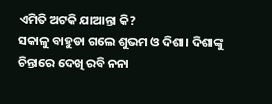ଏମିତି ଅଟକି ଯାଆନ୍ତା କି?
ସକାଳୁ ବାହୁଡା ଗଲେ ଶୁଭମ ଓ ଦିଶା। ଦିଶାଙ୍କୁ ଚିନ୍ତାରେ ଦେଖି ରବି ନନା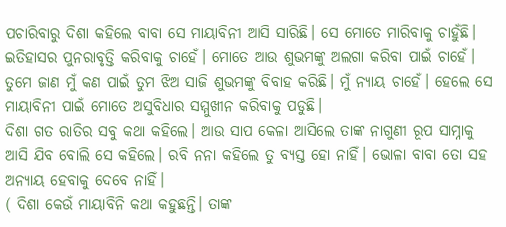ପଚାରିବାରୁ ଦିଶା କହିଲେ ବାବା ସେ ମାୟାବିନୀ ଆସି ସାରିଛି। ସେ ମୋତେ ମାରିବାକୁ ଚାହୁଁଛି। ଇତିହାସର ପୁନରାବୃତ୍ତି କରିବାକୁ ଚାହେଁ। ମୋତେ ଆଉ ଶୁଭମଙ୍କୁ ଅଲଗା କରିବା ପାଇଁ ଚାହେଁ। ତୁମେ ଜାଣ ମୁଁ କଣ ପାଇଁ ତୁମ ଝିଅ ସାଜି ଶୁଭମଙ୍କୁ ବିବାହ କରିଛି। ମୁଁ ନ୍ୟାୟ ଚାହେଁ। ହେଲେ ସେ ମାୟାବିନୀ ପାଇଁ ମୋତେ ଅସୁବିଧାର ସମ୍ମୁଖୀନ କରିବାକୁ ପଡୁଛି।
ଦିଶା ଗତ ରାତିର ସବୁ କଥା କହିଲେ। ଆଉ ସାପ କେଳା ଆସିଲେ ତାଙ୍କ ନାଗୁଣୀ ରୂପ ସାମ୍ନାକୁ ଆସି ଯିବ ବୋଲି ସେ କହିଲେ। ରବି ନନା କହିଲେ ତୁ ବ୍ୟସ୍ତ ହୋ ନାହିଁ। ଭୋଳା ବାବା ତୋ ସହ ଅନ୍ୟାୟ ହେବାକୁ ଦେବେ ନାହିଁ।
( ଦିଶା କେଉଁ ମାୟାବିନି କଥା କହୁଛନ୍ତି। ତାଙ୍କ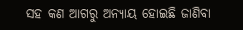ସହ କଣ ଆଗରୁ ଅନ୍ୟାୟ ହୋଇଛି ଜାଣିବା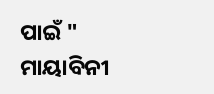ପାଇଁ " ମାୟାବିନୀ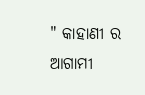" କାହାଣୀ ର ଆଗାମୀ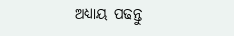ଅଧ୍ୟାୟ ପଢନ୍ତୁ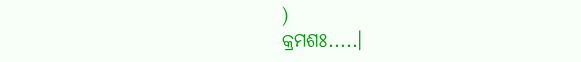)
କ୍ରମଶଃ.....।